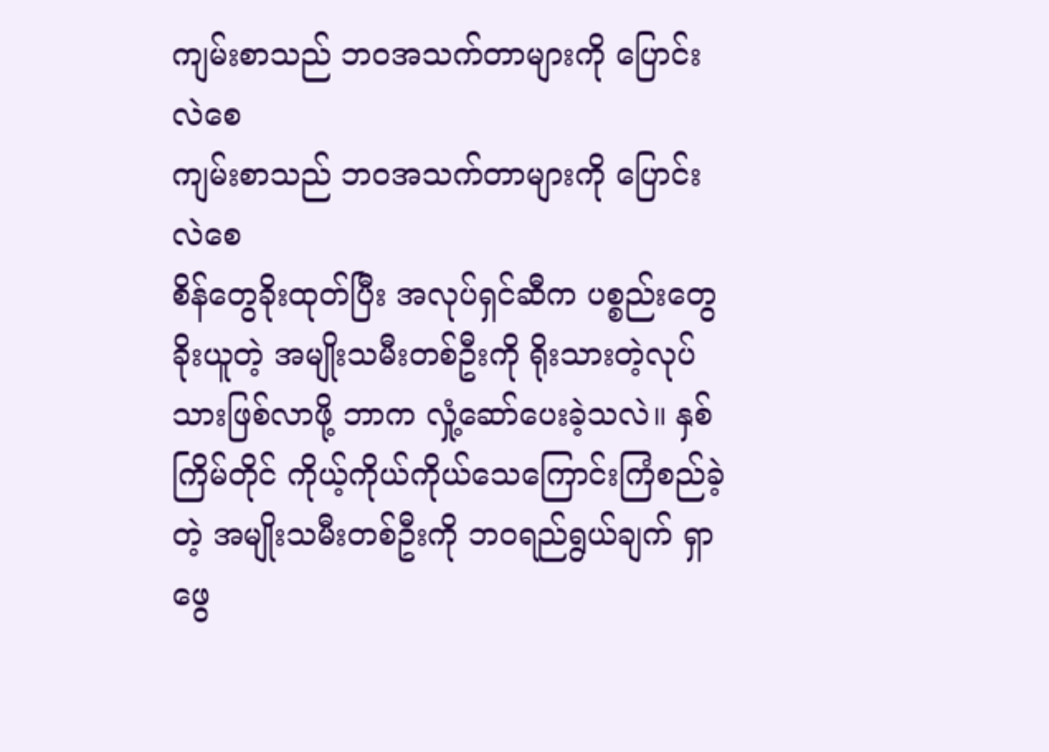ကျမ်းစာသည် ဘဝအသက်တာများကို ပြောင်းလဲစေ
ကျမ်းစာသည် ဘဝအသက်တာများကို ပြောင်းလဲစေ
စိန်တွေခိုးထုတ်ပြီး အလုပ်ရှင်ဆီက ပစ္စည်းတွေခိုးယူတဲ့ အမျိုးသမီးတစ်ဦးကို ရိုးသားတဲ့လုပ်သားဖြစ်လာဖို့ ဘာက လှုံ့ဆော်ပေးခဲ့သလဲ။ နှစ်ကြိမ်တိုင် ကိုယ့်ကိုယ်ကိုယ်သေကြောင်းကြံစည်ခဲ့တဲ့ အမျိုးသမီးတစ်ဦးကို ဘဝရည်ရွယ်ချက် ရှာဖွေ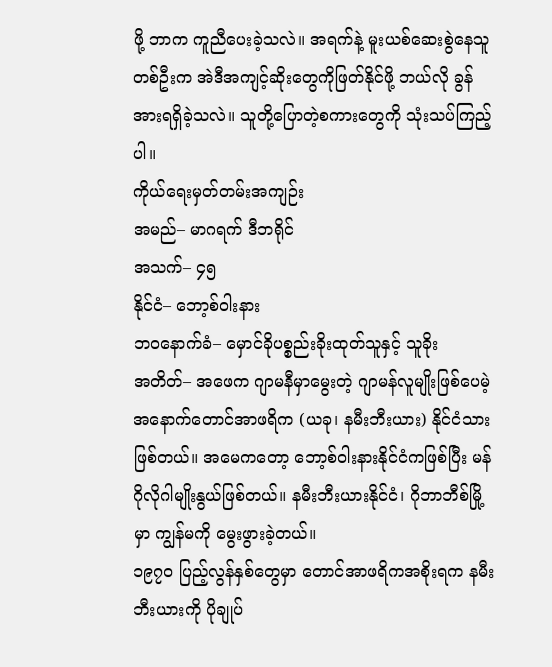ဖို့ ဘာက ကူညီပေးခဲ့သလဲ။ အရက်နဲ့ မူးယစ်ဆေးစွဲနေသူတစ်ဦးက အဲဒီအကျင့်ဆိုးတွေကိုဖြတ်နိုင်ဖို့ ဘယ်လို ခွန်အားရရှိခဲ့သလဲ။ သူတို့ပြောတဲ့စကားတွေကို သုံးသပ်ကြည့်ပါ။
ကိုယ်ရေးမှတ်တမ်းအကျဉ်း
အမည်– မာဂရက် ဒီဘရိုင်
အသက်– ၄၅
နိုင်ငံ– ဘော့စ်ဝါးနား
ဘဝနောက်ခံ– မှောင်ခိုပစ္စည်းခိုးထုတ်သူနှင့် သူခိုး
အတိတ်– အဖေက ဂျာမနီမှာမွေးတဲ့ ဂျာမန်လူမျိုးဖြစ်ပေမဲ့ အနောက်တောင်အာဖရိက (ယခု၊ နမီးဘီးယား) နိုင်ငံသားဖြစ်တယ်။ အမေကတော့ ဘော့စ်ဝါးနားနိုင်ငံကဖြစ်ပြီး မန်ဂိုလိုဂါမျိုးနွယ်ဖြစ်တယ်။ နမီးဘီးယားနိုင်ငံ၊ ဂိုဘာဘီစ်မြို့မှာ ကျွန်မကို မွေးဖွားခဲ့တယ်။
၁၉၇၀ ပြည့်လွန်နှစ်တွေမှာ တောင်အာဖရိကအစိုးရက နမီးဘီးယားကို ပိုချုပ်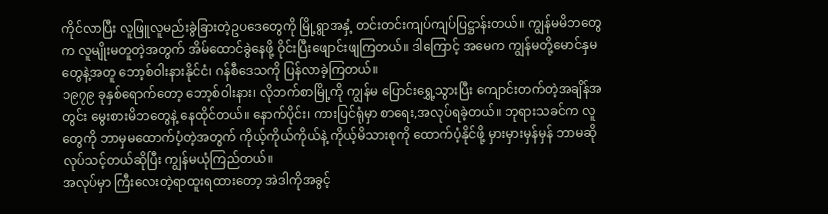ကိုင်လာပြီး လူဖြူလူမည်းခွဲခြားတဲ့ဥပဒေတွေကို မြို့ရွာအနှံ့ တင်းတင်းကျပ်ကျပ်ပြဋ္ဌာန်းတယ်။ ကျွန်မမိဘတွေက လူမျိုးမတူတဲ့အတွက် အိမ်ထောင်ခွဲနေဖို့ ဝိုင်းပြီးဖျောင်းဖျကြတယ်။ ဒါကြောင့် အမေက ကျွန်မတို့မောင်နှမတွေနဲ့အတူ ဘော့စ်ဝါးနားနိုင်ငံ၊ ဂန်စီဒေသကို ပြန်လာခဲ့ကြတယ်။
၁၉၇၉ ခုနှစ်ရောက်တော့ ဘော့စ်ဝါးနား၊ လိုဘက်စာမြို့ကို ကျွန်မ ပြောင်းရွှေ့သွားပြီး ကျောင်းတက်တဲ့အချိန်အတွင်း မွေးစားမိဘတွေနဲ့ နေထိုင်တယ်။ နောက်ပိုင်း၊ ကားပြင်ရုံမှာ စာရေး,အလုပ်ရခဲ့တယ်။ ဘုရားသခင်က လူတွေကို ဘာမှမထောက်ပံ့တဲ့အတွက် ကိုယ့်ကိုယ်ကိုယ်နဲ့ ကိုယ့်မိသားစုကို ထောက်ပံ့နိုင်ဖို့ မှားမှားမှန်မှန် ဘာမဆိုလုပ်သင့်တယ်ဆိုပြီး ကျွန်မယုံကြည်တယ်။
အလုပ်မှာ ကြီးလေးတဲ့ရာထူးရထားတော့ အဲဒါကိုအခွင့်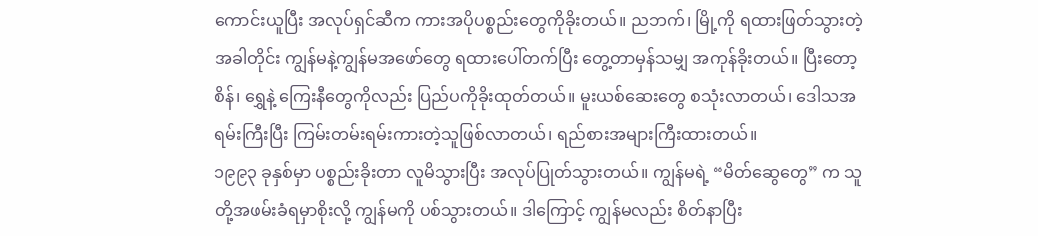ကောင်းယူပြီး အလုပ်ရှင်ဆီက ကားအပိုပစ္စည်းတွေကိုခိုးတယ်။ ညဘက်၊ မြို့ကို ရထားဖြတ်သွားတဲ့အခါတိုင်း ကျွန်မနဲ့ကျွန်မအဖော်တွေ ရထားပေါ်တက်ပြီး တွေ့တာမှန်သမျှ အကုန်ခိုးတယ်။ ပြီးတော့ စိန်၊ ရွှေနဲ့ ကြေးနီတွေကိုလည်း ပြည်ပကိုခိုးထုတ်တယ်။ မူးယစ်ဆေးတွေ စသုံးလာတယ်၊ ဒေါသအရမ်းကြီးပြီး ကြမ်းတမ်းရမ်းကားတဲ့သူဖြစ်လာတယ်၊ ရည်စားအများကြီးထားတယ်။
၁၉၉၃ ခုနှစ်မှာ ပစ္စည်းခိုးတာ လူမိသွားပြီး အလုပ်ပြုတ်သွားတယ်။ ကျွန်မရဲ့ “မိတ်ဆွေတွေ” က သူတို့အဖမ်းခံရမှာစိုးလို့ ကျွန်မကို ပစ်သွားတယ်။ ဒါကြောင့် ကျွန်မလည်း စိတ်နာပြီး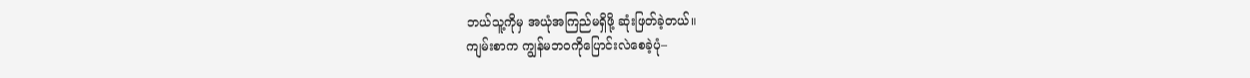ဘယ်သူ့ကိုမှ အယုံအကြည်မရှိဖို့ ဆုံးဖြတ်ခဲ့တယ်။
ကျမ်းစာက ကျွန်မဘဝကိုပြောင်းလဲစေခဲ့ပုံ–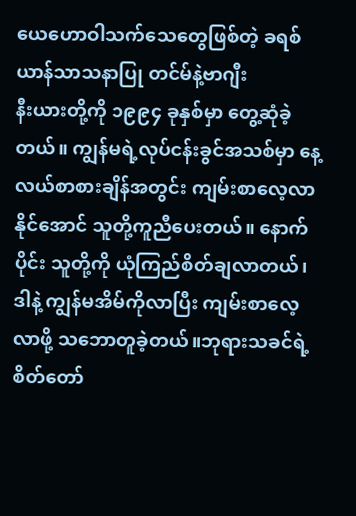ယေဟောဝါသက်သေတွေဖြစ်တဲ့ ခရစ်ယာန်သာသနာပြု တင်မ်နဲ့ဗာဂျီး
နီးယားတို့ကို ၁၉၉၄ ခုနှစ်မှာ တွေ့ဆုံခဲ့တယ်။ ကျွန်မရဲ့လုပ်ငန်းခွင်အသစ်မှာ နေ့လယ်စာစားချိန်အတွင်း ကျမ်းစာလေ့လာနိုင်အောင် သူတို့ကူညီပေးတယ်။ နောက်ပိုင်း သူတို့ကို ယုံကြည်စိတ်ချလာတယ်၊ ဒါနဲ့ ကျွန်မအိမ်ကိုလာပြီး ကျမ်းစာလေ့လာဖို့ သဘောတူခဲ့တယ်။ဘုရားသခင်ရဲ့စိတ်တော်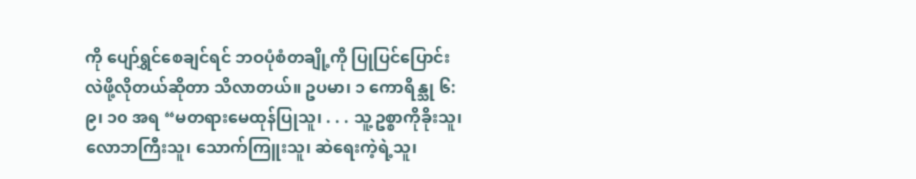ကို ပျော်ရွှင်စေချင်ရင် ဘဝပုံစံတချို့ကို ပြုပြင်ပြောင်းလဲဖို့လိုတယ်ဆိုတာ သိလာတယ်။ ဥပမာ၊ ၁ ကောရိန္သု ၆:၉၊ ၁၀ အရ “မတရားမေထုန်ပြုသူ၊ . . . သူ့ဥစ္စာကိုခိုးသူ၊ လောဘကြီးသူ၊ သောက်ကြူးသူ၊ ဆဲရေးကဲ့ရဲ့သူ၊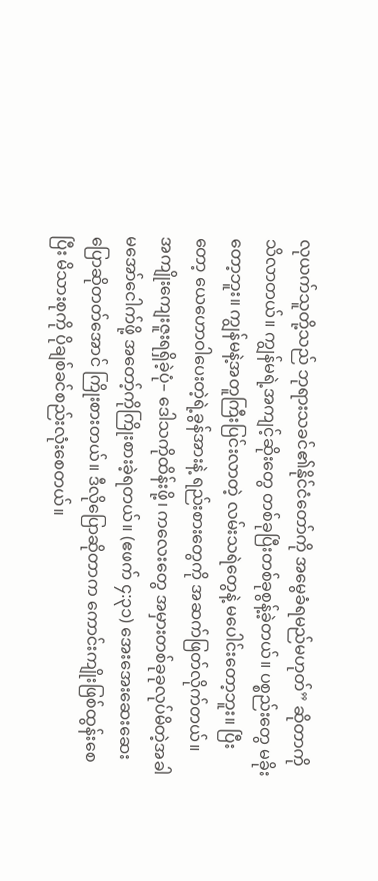လုယက်သူတို့သည် ဘုရားသခင်၏နိုင်ငံတော်ကို အမွေခံရမည်မဟုတ်” ဆိုတာကို သိလာတယ်။ ကျွန်မရဲ့အကျင့်ဆိုးတွေ တစ်ခုပြီးတစ်ခုစွန့်ခဲ့တယ်။ ပစ္စည်းတွေ မခိုးတော့ဘူး။ ကျွန်မနဲ့အတူကြီးပြင်းလာတဲ့ လမ်းသရဲတွေနဲ့ မပေါင်းတော့ဘူး။ ပြီးတော့ ယေဟောဝါပေးတဲ့ရဲ့ခွန်အားနဲ့ ရည်းစားတွေကို အဆက်ဖြတ်လိုက်တယ်။
အကျိုးကျေးဇူးရရှိခဲ့ပုံ– ဒေါသကိုထိန်းဖို့၊ ကလေးတွေ အမှားတစ်ခုခုလုပ်မိတဲ့အခါ မအော်ငေါက်ဖို့ အတော့်ကိုကြိုးစားခဲ့ရတယ်။ (ဧဖက် ၄:၃၁) အေးအေးဆေးဆေးပြောဆိုတတ်အောင် ကြိုးစားတယ်။ ဒီလိုပြောဆိုတာက ကောင်းကျိုးဖြစ်ထွန်းစေပြီး မိသားစုကို ပိုချစ်ခင်စည်းလုံးစေတယ်။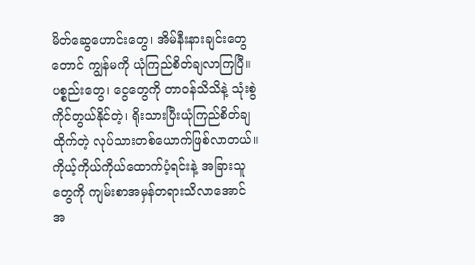မိတ်ဆွေဟောင်းတွေ၊ အိမ်နီးနားချင်းတွေတောင် ကျွန်မကို ယုံကြည်စိတ်ချလာကြပြီ။ ပစ္စည်းတွေ၊ ငွေတွေကို တာဝန်သိသိနဲ့ သုံးစွဲကိုင်တွယ်နိုင်တဲ့၊ ရိုးသားပြီးယုံကြည်စိတ်ချထိုက်တဲ့ လုပ်သားတစ်ယောက်ဖြစ်လာတယ်။ ကိုယ့်ကိုယ်ကိုယ်ထောက်ပံ့ရင်းနဲ့ အခြားသူတွေကို ကျမ်းစာအမှန်တရားသိလာအောင် အ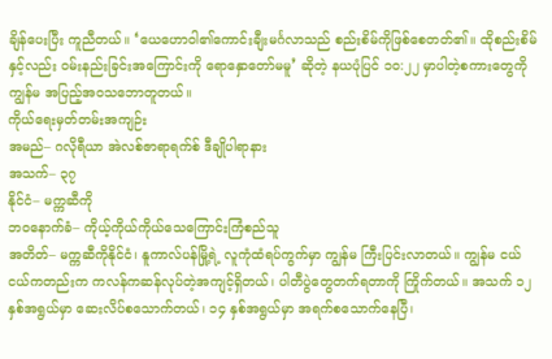ချိန်ပေးပြီး ကူညီတယ်။ ‘ယေဟောဝါ၏ကောင်းချီးမင်္ဂလာသည် စည်းစိမ်ကိုဖြစ်စေတတ်၏။ ထိုစည်းစိမ်နှင့်လည်း ဝမ်းနည်းခြင်းအကြောင်းကို ရောနှောတော်မမူ’ ဆိုတဲ့ နယပုံပြင် ၁၀:၂၂ မှာပါတဲ့စကားတွေကို ကျွန်မ အပြည့်အဝသဘောတူတယ်။
ကိုယ်ရေးမှတ်တမ်းအကျဉ်း
အမည်– ဂလိုရီယာ အဲလစ်ဇာရာရက်စ် ဒီချိုပါရာနား
အသက်– ၃၇
နိုင်ငံ– မက္ကဆီကို
ဘဝနောက်ခံ– ကိုယ့်ကိုယ်ကိုယ်သေကြောင်းကြံစည်သူ
အတိတ်– မက္ကဆီကိုနိုင်ငံ၊ နူကာလ်ပန်မြို့ရဲ့ လူကုံထံရပ်ကွက်မှာ ကျွန်မ ကြီးပြင်းလာတယ်။ ကျွန်မ ငယ်ငယ်ကတည်းက ကလန်ကဆန်လုပ်တဲ့အကျင့်ရှိတယ်၊ ပါတီပွဲတွေတက်ရတာကို ကြိုက်တယ်။ အသက် ၁၂ နှစ်အရွယ်မှာ ဆေးလိပ်စသောက်တယ်၊ ၁၄ နှစ်အရွယ်မှာ အရက်စသောက်နေပြီ၊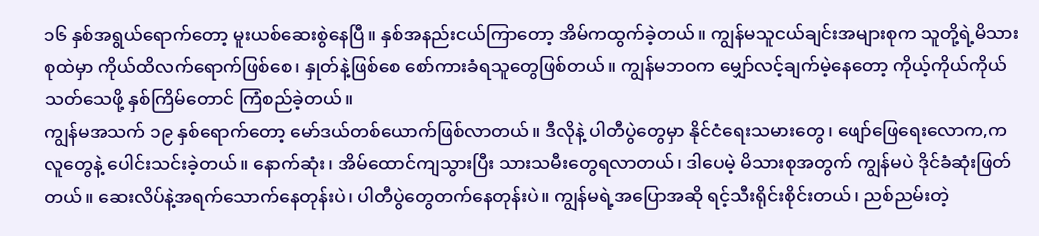၁၆ နှစ်အရွယ်ရောက်တော့ မူးယစ်ဆေးစွဲနေပြီ။ နှစ်အနည်းငယ်ကြာတော့ အိမ်ကထွက်ခဲ့တယ်။ ကျွန်မသူငယ်ချင်းအများစုက သူတို့ရဲ့မိသားစုထဲမှာ ကိုယ်ထိလက်ရောက်ဖြစ်စေ၊ နှုတ်နဲ့ဖြစ်စေ စော်ကားခံရသူတွေဖြစ်တယ်။ ကျွန်မဘဝက မျှော်လင့်ချက်မဲ့နေတော့ ကိုယ့်ကိုယ်ကိုယ်သတ်သေဖို့ နှစ်ကြိမ်တောင် ကြံစည်ခဲ့တယ်။
ကျွန်မအသက် ၁၉ နှစ်ရောက်တော့ မော်ဒယ်တစ်ယောက်ဖြစ်လာတယ်။ ဒီလိုနဲ့ ပါတီပွဲတွေမှာ နိုင်ငံရေးသမားတွေ၊ ဖျော်ဖြေရေးလောက,က လူတွေနဲ့ ပေါင်းသင်းခဲ့တယ်။ နောက်ဆုံး၊ အိမ်ထောင်ကျသွားပြီး သားသမီးတွေရလာတယ်၊ ဒါပေမဲ့ မိသားစုအတွက် ကျွန်မပဲ ဒိုင်ခံဆုံးဖြတ်တယ်။ ဆေးလိပ်နဲ့အရက်သောက်နေတုန်းပဲ၊ ပါတီပွဲတွေတက်နေတုန်းပဲ။ ကျွန်မရဲ့အပြောအဆို ရင့်သီးရိုင်းစိုင်းတယ်၊ ညစ်ညမ်းတဲ့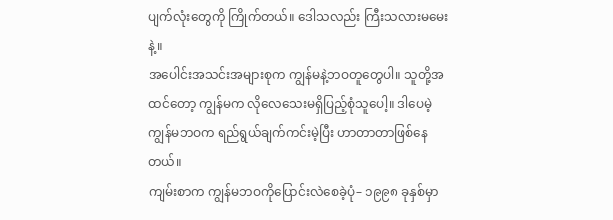ပျက်လုံးတွေကို ကြိုက်တယ်။ ဒေါသလည်း ကြီးသလားမမေးနဲ့။
အပေါင်းအသင်းအများစုက ကျွန်မနဲ့ဘဝတူတွေပါ။ သူတို့အထင်တော့ ကျွန်မက လိုလေသေးမရှိပြည့်စုံသူပေါ့။ ဒါပေမဲ့ ကျွန်မဘဝက ရည်ရွယ်ချက်ကင်းမဲ့ပြီး ဟာတာတာဖြစ်နေတယ်။
ကျမ်းစာက ကျွန်မဘဝကိုပြောင်းလဲစေခဲ့ပုံ– ၁၉၉၈ ခုနှစ်မှာ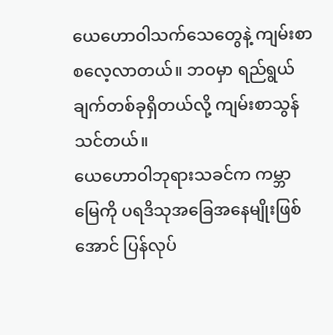ယေဟောဝါသက်သေတွေနဲ့ ကျမ်းစာစလေ့လာတယ်။ ဘဝမှာ ရည်ရွယ်ချက်တစ်ခုရှိတယ်လို့ ကျမ်းစာသွန်သင်တယ်။
ယေဟောဝါဘုရားသခင်က ကမ္ဘာမြေကို ပရဒိသုအခြေအနေမျိုးဖြစ်အောင် ပြန်လုပ်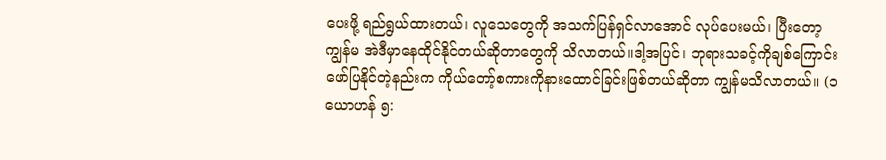ပေးဖို့ ရည်ရွယ်ထားတယ်၊ လူသေတွေကို အသက်ပြန်ရှင်လာအောင် လုပ်ပေးမယ်၊ ပြီးတော့ ကျွန်မ အဲဒီမှာနေထိုင်နိုင်တယ်ဆိုတာတွေကို သိလာတယ်။ဒါ့အပြင်၊ ဘုရားသခင့်ကိုချစ်ကြောင်း ဖော်ပြနိုင်တဲ့နည်းက ကိုယ်တော့်စကားကိုနားထောင်ခြင်းဖြစ်တယ်ဆိုတာ ကျွန်မသိလာတယ်။ (၁ ယောဟန် ၅: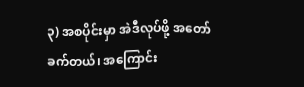၃) အစပိုင်းမှာ အဲဒီလုပ်ဖို့ အတော်ခက်တယ်၊ အကြောင်း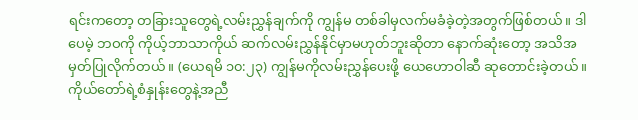ရင်းကတော့ တခြားသူတွေရဲ့လမ်းညွှန်ချက်ကို ကျွန်မ တစ်ခါမှလက်မခံခဲ့တဲ့အတွက်ဖြစ်တယ်။ ဒါပေမဲ့ ဘဝကို ကိုယ့်ဘာသာကိုယ် ဆက်လမ်းညွှန်နိုင်မှာမဟုတ်ဘူးဆိုတာ နောက်ဆုံးတော့ အသိအမှတ်ပြုလိုက်တယ်။ (ယေရမိ ၁၀:၂၃) ကျွန်မကိုလမ်းညွှန်ပေးဖို့ ယေဟောဝါဆီ ဆုတောင်းခဲ့တယ်။ ကိုယ်တော်ရဲ့စံနှုန်းတွေနဲ့အညီ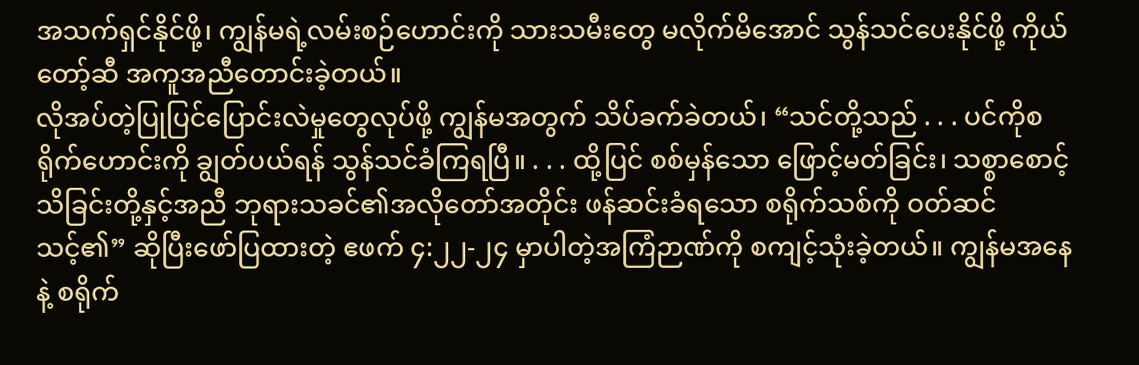အသက်ရှင်နိုင်ဖို့၊ ကျွန်မရဲ့လမ်းစဉ်ဟောင်းကို သားသမီးတွေ မလိုက်မိအောင် သွန်သင်ပေးနိုင်ဖို့ ကိုယ်တော့်ဆီ အကူအညီတောင်းခဲ့တယ်။
လိုအပ်တဲ့ပြုပြင်ပြောင်းလဲမှုတွေလုပ်ဖို့ ကျွန်မအတွက် သိပ်ခက်ခဲတယ်၊ “သင်တို့သည် . . . ပင်ကိုစရိုက်ဟောင်းကို ချွတ်ပယ်ရန် သွန်သင်ခံကြရပြီ။ . . . ထို့ပြင် စစ်မှန်သော ဖြောင့်မတ်ခြင်း၊ သစ္စာစောင့်သိခြင်းတို့နှင့်အညီ ဘုရားသခင်၏အလိုတော်အတိုင်း ဖန်ဆင်းခံရသော စရိုက်သစ်ကို ဝတ်ဆင်သင့်၏” ဆိုပြီးဖော်ပြထားတဲ့ ဧဖက် ၄:၂၂-၂၄ မှာပါတဲ့အကြံဉာဏ်ကို စကျင့်သုံးခဲ့တယ်။ ကျွန်မအနေနဲ့ စရိုက်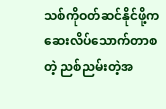သစ်ကိုဝတ်ဆင်နိုင်ဖို့က ဆေးလိပ်သောက်တာစတဲ့ ညစ်ညမ်းတဲ့အ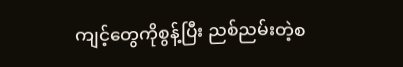ကျင့်တွေကိုစွန့်ပြီး ညစ်ညမ်းတဲ့စ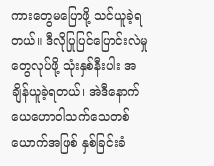ကားတွေမပြောဖို့ သင်ယူခဲ့ရတယ်။ ဒီလိုပြုပြင်ပြောင်းလဲမှုတွေလုပ်ဖို့ သုံးနှစ်နီးပါး အချိန်ယူခဲ့ရတယ်၊ အဲဒီနောက် ယေဟောဝါသက်သေတစ်ယောက်အဖြစ် နှစ်ခြင်းခံ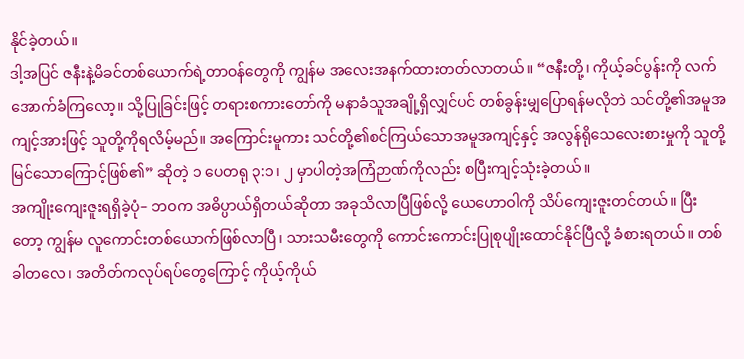နိုင်ခဲ့တယ်။
ဒါ့အပြင် ဇနီးနဲ့မိခင်တစ်ယောက်ရဲ့တာဝန်တွေကို ကျွန်မ အလေးအနက်ထားတတ်လာတယ်။ “ဇနီးတို့၊ ကိုယ့်ခင်ပွန်းကို လက်အောက်ခံကြလော့။ သို့ပြုခြင်းဖြင့် တရားစကားတော်ကို မနာခံသူအချို့ရှိလျှင်ပင် တစ်ခွန်းမျှပြောရန်မလိုဘဲ သင်တို့၏အမူအကျင့်အားဖြင့် သူတို့ကိုရလိမ့်မည်။ အကြောင်းမူကား သင်တို့၏စင်ကြယ်သောအမူအကျင့်နှင့် အလွန်ရိုသေလေးစားမှုကို သူတို့မြင်သောကြောင့်ဖြစ်၏” ဆိုတဲ့ ၁ ပေတရု ၃:၁၊ ၂ မှာပါတဲ့အကြံဉာဏ်ကိုလည်း စပြီးကျင့်သုံးခဲ့တယ်။
အကျိုးကျေးဇူးရရှိခဲ့ပုံ– ဘဝက အဓိပ္ပာယ်ရှိတယ်ဆိုတာ အခုသိလာပြီဖြစ်လို့ ယေဟောဝါကို သိပ်ကျေးဇူးတင်တယ်။ ပြီးတော့ ကျွန်မ လူကောင်းတစ်ယောက်ဖြစ်လာပြီ၊ သားသမီးတွေကို ကောင်းကောင်းပြုစုပျိုးထောင်နိုင်ပြီလို့ ခံစားရတယ်။ တစ်ခါတလေ၊ အတိတ်ကလုပ်ရပ်တွေကြောင့် ကိုယ့်ကိုယ်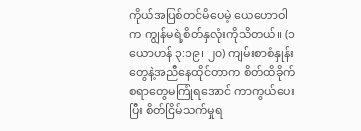ကိုယ်အပြစ်တင်မိပေမဲ့ ယေဟောဝါက ကျွန်မရဲ့စိတ်နှလုံးကိုသိတယ်။ (၁ ယောဟန် ၃:၁၉၊ ၂၀) ကျမ်းစာစံနှုန်းတွေနဲ့အညီနေထိုင်တာက စိတ်ထိခိုက်စရာတွေမကြုံရအောင် ကာကွယ်ပေးပြီး စိတ်ငြိမ်သက်မှုရ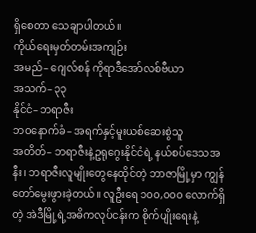ရှိစေတာ သေချာပါတယ်။
ကိုယ်ရေးမှတ်တမ်းအကျဉ်း
အမည်– ဂျေလ်စန် ကိုရာဒီအော်လစ်ဗီယာ
အသက်– ၃၃
နိုင်ငံ– ဘရာဇီး
ဘဝနောက်ခံ– အရက်နှင့်မူးယစ်ဆေးစွဲသူ
အတိတ်– ဘရာဇီးနဲ့ဥရုဂွေးနိုင်ငံရဲ့ နယ်စပ်ဒေသအနီး၊ ဘရာဇီးလူမျိုးတွေနေထိုင်တဲ့ ဘာဇာမြို့မှာ ကျွန်တော်မွေးဖွားခဲ့တယ်။ လူဦးရေ ၁၀၀,၀၀၀ လောက်ရှိတဲ့ အဲဒီမြို့ရဲ့အဓိကလုပ်ငန်းက စိုက်ပျိုးရေးနဲ့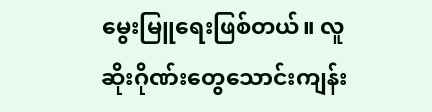မွေးမြူရေးဖြစ်တယ်။ လူဆိုးဂိုဏ်းတွေသောင်းကျန်း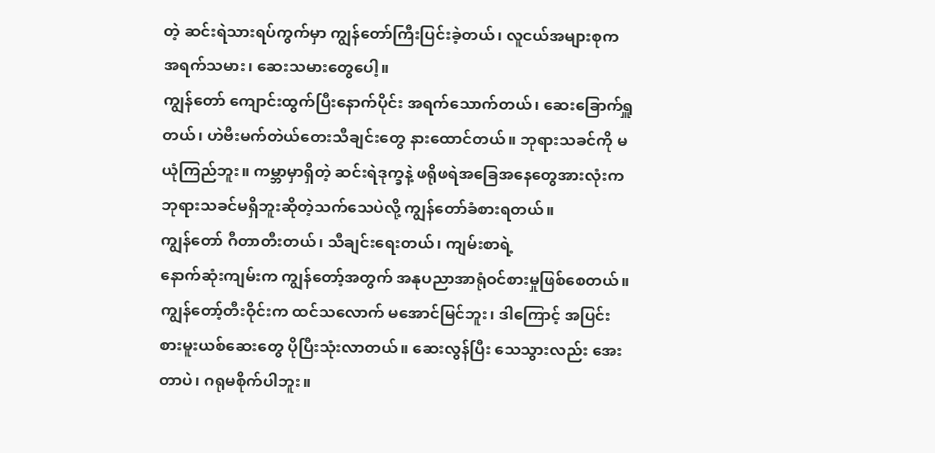တဲ့ ဆင်းရဲသားရပ်ကွက်မှာ ကျွန်တော်ကြီးပြင်းခဲ့တယ်၊ လူငယ်အများစုက အရက်သမား၊ ဆေးသမားတွေပေါ့။
ကျွန်တော် ကျောင်းထွက်ပြီးနောက်ပိုင်း အရက်သောက်တယ်၊ ဆေးခြောက်ရှူတယ်၊ ဟဲဗီးမက်တဲယ်တေးသီချင်းတွေ နားထောင်တယ်။ ဘုရားသခင်ကို မယုံကြည်ဘူး။ ကမ္ဘာမှာရှိတဲ့ ဆင်းရဲဒုက္ခနဲ့ ဖရိုဖရဲအခြေအနေတွေအားလုံးက ဘုရားသခင်မရှိဘူးဆိုတဲ့သက်သေပဲလို့ ကျွန်တော်ခံစားရတယ်။
ကျွန်တော် ဂီတာတီးတယ်၊ သီချင်းရေးတယ်၊ ကျမ်းစာရဲ့
နောက်ဆုံးကျမ်းက ကျွန်တော့်အတွက် အနုပညာအာရုံဝင်စားမှုဖြစ်စေတယ်။ ကျွန်တော့်တီးဝိုင်းက ထင်သလောက် မအောင်မြင်ဘူး၊ ဒါကြောင့် အပြင်းစားမူးယစ်ဆေးတွေ ပိုပြီးသုံးလာတယ်။ ဆေးလွန်ပြီး သေသွားလည်း အေးတာပဲ၊ ဂရုမစိုက်ပါဘူး။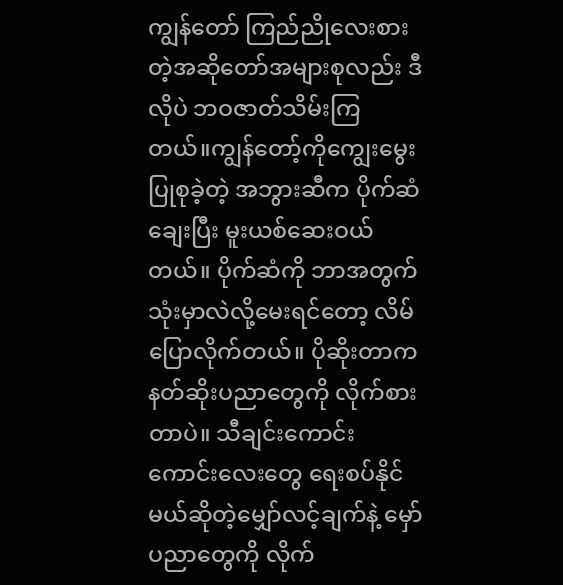ကျွန်တော် ကြည်ညိုလေးစားတဲ့အဆိုတော်အများစုလည်း ဒီလိုပဲ ဘဝဇာတ်သိမ်းကြတယ်။ကျွန်တော့်ကိုကျွေးမွေးပြုစုခဲ့တဲ့ အဘွားဆီက ပိုက်ဆံချေးပြီး မူးယစ်ဆေးဝယ်တယ်။ ပိုက်ဆံကို ဘာအတွက်သုံးမှာလဲလို့မေးရင်တော့ လိမ်ပြောလိုက်တယ်။ ပိုဆိုးတာက နတ်ဆိုးပညာတွေကို လိုက်စားတာပဲ။ သီချင်းကောင်းကောင်းလေးတွေ ရေးစပ်နိုင်မယ်ဆိုတဲ့မျှော်လင့်ချက်နဲ့ မှော်ပညာတွေကို လိုက်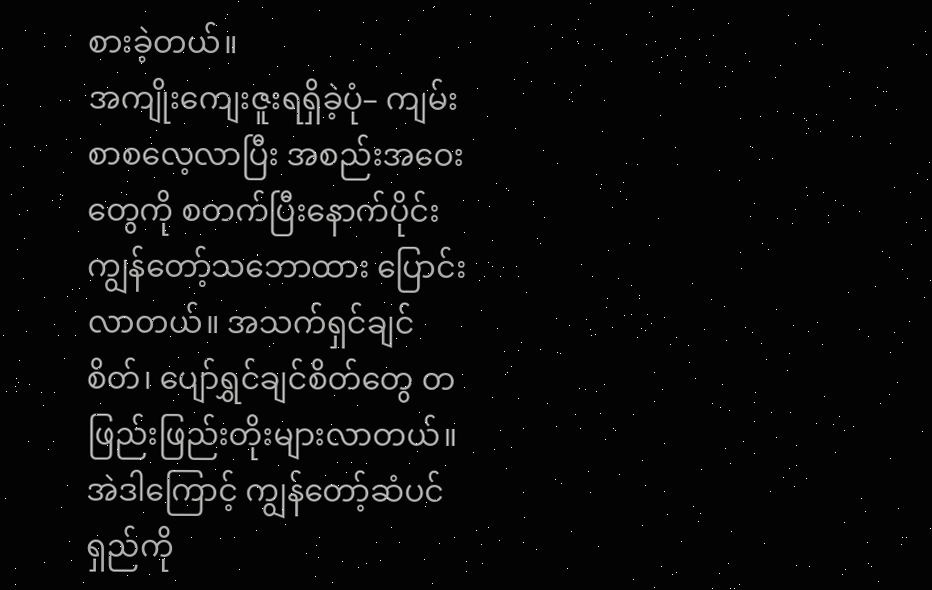စားခဲ့တယ်။
အကျိုးကျေးဇူးရရှိခဲ့ပုံ– ကျမ်းစာစလေ့လာပြီး အစည်းအဝေးတွေကို စတက်ပြီးနောက်ပိုင်း ကျွန်တော့်သဘောထား ပြောင်းလာတယ်။ အသက်ရှင်ချင်စိတ်၊ ပျော်ရွှင်ချင်စိတ်တွေ တဖြည်းဖြည်းတိုးများလာတယ်။ အဲဒါကြောင့် ကျွန်တော့်ဆံပင်ရှည်ကို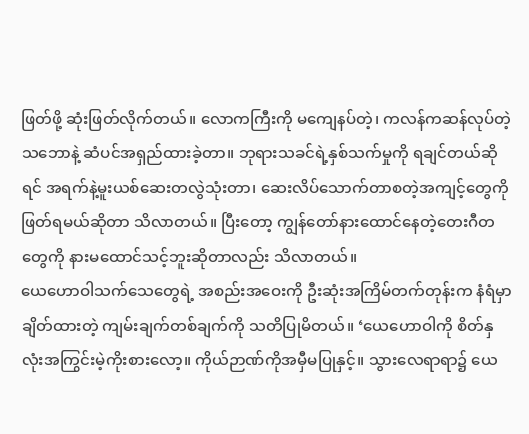ဖြတ်ဖို့ ဆုံးဖြတ်လိုက်တယ်။ လောကကြီးကို မကျေနပ်တဲ့၊ ကလန်ကဆန်လုပ်တဲ့သဘောနဲ့ ဆံပင်အရှည်ထားခဲ့တာ။ ဘုရားသခင်ရဲ့နှစ်သက်မှုကို ရချင်တယ်ဆိုရင် အရက်နဲ့မူးယစ်ဆေးတလွဲသုံးတာ၊ ဆေးလိပ်သောက်တာစတဲ့အကျင့်တွေကို ဖြတ်ရမယ်ဆိုတာ သိလာတယ်။ ပြီးတော့ ကျွန်တော်နားထောင်နေတဲ့တေးဂီတတွေကို နားမထောင်သင့်ဘူးဆိုတာလည်း သိလာတယ်။
ယေဟောဝါသက်သေတွေရဲ့ အစည်းအဝေးကို ဦးဆုံးအကြိမ်တက်တုန်းက နံရံမှာချိတ်ထားတဲ့ ကျမ်းချက်တစ်ချက်ကို သတိပြုမိတယ်။ ‘ယေဟောဝါကို စိတ်နှလုံးအကြွင်းမဲ့ကိုးစားလော့။ ကိုယ်ဉာဏ်ကိုအမှီမပြုနှင့်။ သွားလေရာရာ၌ ယေ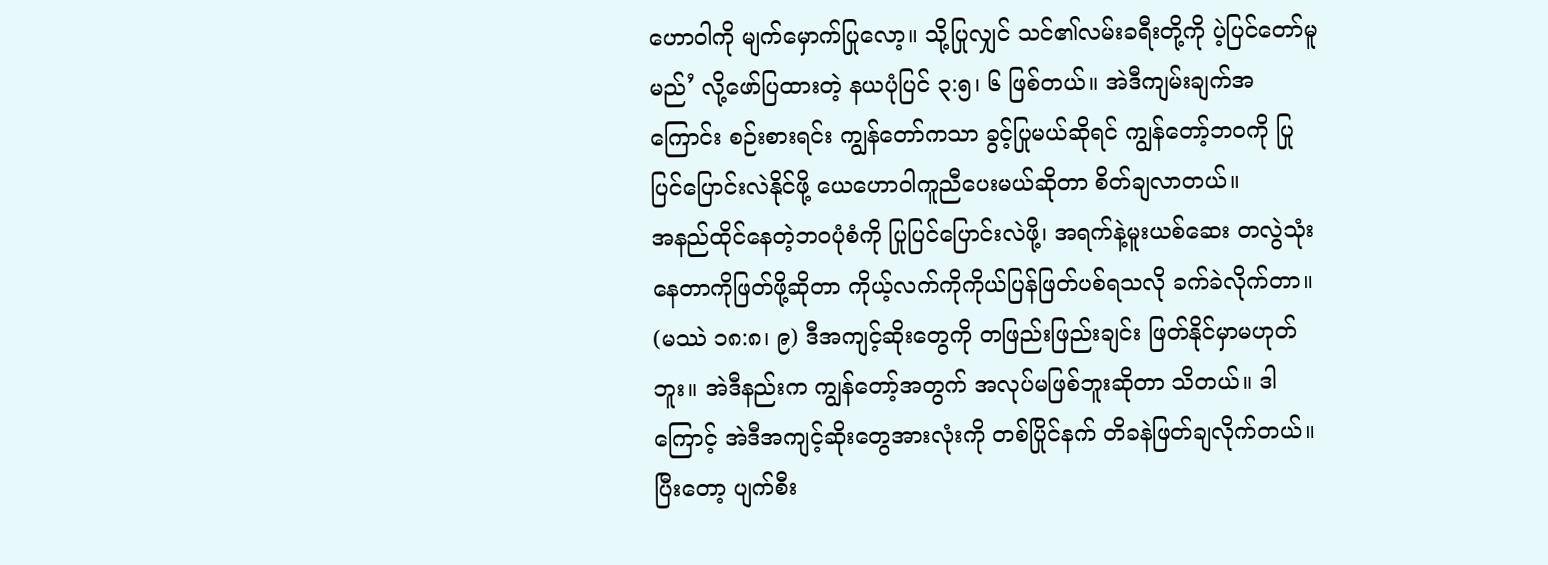ဟောဝါကို မျက်မှောက်ပြုလော့။ သို့ပြုလျှင် သင်၏လမ်းခရီးတို့ကို ပဲ့ပြင်တော်မူမည်’ လို့ဖော်ပြထားတဲ့ နယပုံပြင် ၃:၅၊ ၆ ဖြစ်တယ်။ အဲဒီကျမ်းချက်အကြောင်း စဉ်းစားရင်း ကျွန်တော်ကသာ ခွင့်ပြုမယ်ဆိုရင် ကျွန်တော့်ဘဝကို ပြုပြင်ပြောင်းလဲနိုင်ဖို့ ယေဟောဝါကူညီပေးမယ်ဆိုတာ စိတ်ချလာတယ်။
အနည်ထိုင်နေတဲ့ဘဝပုံစံကို ပြုပြင်ပြောင်းလဲဖို့၊ အရက်နဲ့မူးယစ်ဆေး တလွဲသုံးနေတာကိုဖြတ်ဖို့ဆိုတာ ကိုယ့်လက်ကိုကိုယ်ပြန်ဖြတ်ပစ်ရသလို ခက်ခဲလိုက်တာ။ (မဿဲ ၁၈:၈၊ ၉) ဒီအကျင့်ဆိုးတွေကို တဖြည်းဖြည်းချင်း ဖြတ်နိုင်မှာမဟုတ်ဘူး။ အဲဒီနည်းက ကျွန်တော့်အတွက် အလုပ်မဖြစ်ဘူးဆိုတာ သိတယ်။ ဒါကြောင့် အဲဒီအကျင့်ဆိုးတွေအားလုံးကို တစ်ပြိုင်နက် တိခနဲဖြတ်ချလိုက်တယ်။ ပြီးတော့ ပျက်စီး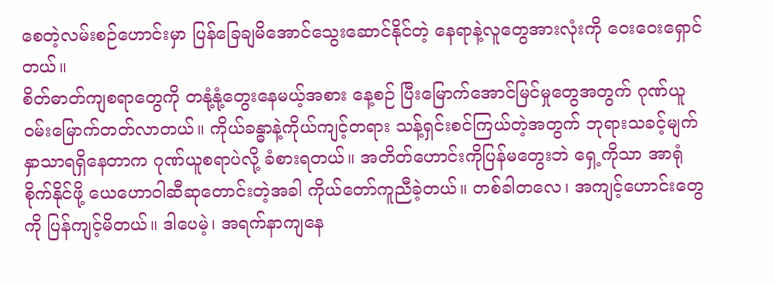စေတဲ့လမ်းစဉ်ဟောင်းမှာ ပြန်ခြေချမိအောင်သွေးဆောင်နိုင်တဲ့ နေရာနဲ့လူတွေအားလုံးကို ဝေးဝေးရှောင်တယ်။
စိတ်ဓာတ်ကျစရာတွေကို တနုံ့နုံ့တွေးနေမယ့်အစား နေ့စဉ် ပြီးမြောက်အောင်မြင်မှုတွေအတွက် ဂုဏ်ယူဝမ်းမြောက်တတ်လာတယ်။ ကိုယ်ခန္ဓာနဲ့ကိုယ်ကျင့်တရား သန့်ရှင်းစင်ကြယ်တဲ့အတွက် ဘုရားသခင့်မျက်နှာသာရရှိနေတာက ဂုဏ်ယူစရာပဲလို့ ခံစားရတယ်။ အတိတ်ဟောင်းကိုပြန်မတွေးဘဲ ရှေ့ကိုသာ အာရုံစိုက်နိုင်ဖို့ ယေဟောဝါဆီဆုတောင်းတဲ့အခါ ကိုယ်တော်ကူညီခဲ့တယ်။ တစ်ခါတလေ၊ အကျင့်ဟောင်းတွေကို ပြန်ကျင့်မိတယ်။ ဒါပေမဲ့၊ အရက်နာကျနေ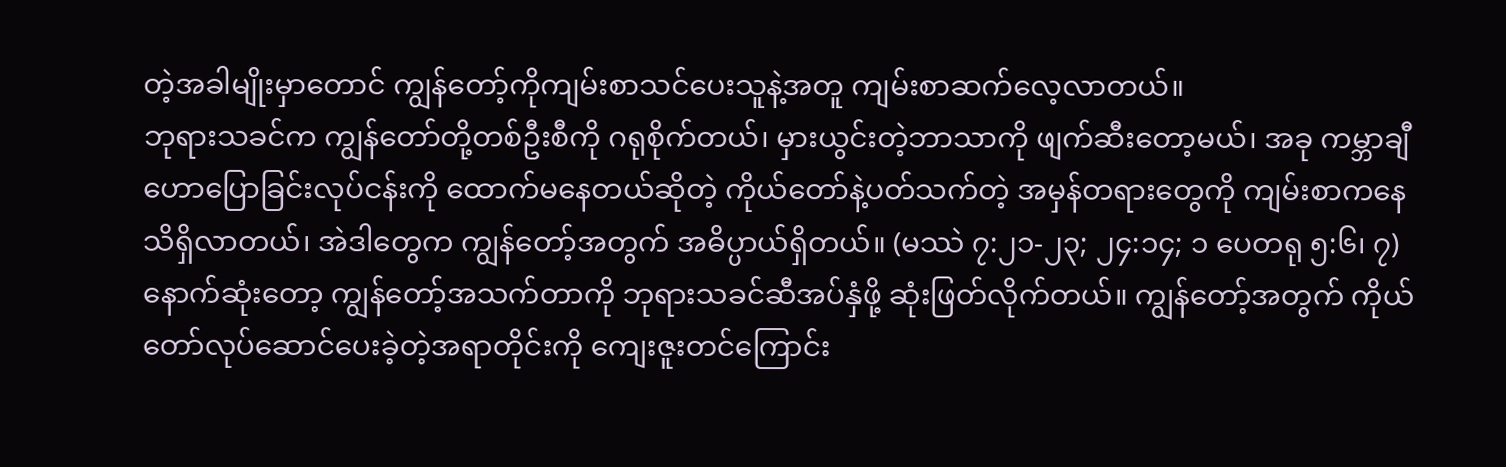တဲ့အခါမျိုးမှာတောင် ကျွန်တော့်ကိုကျမ်းစာသင်ပေးသူနဲ့အတူ ကျမ်းစာဆက်လေ့လာတယ်။
ဘုရားသခင်က ကျွန်တော်တို့တစ်ဦးစီကို ဂရုစိုက်တယ်၊ မှားယွင်းတဲ့ဘာသာကို ဖျက်ဆီးတော့မယ်၊ အခု ကမ္ဘာချီဟောပြောခြင်းလုပ်ငန်းကို ထောက်မနေတယ်ဆိုတဲ့ ကိုယ်တော်နဲ့ပတ်သက်တဲ့ အမှန်တရားတွေကို ကျမ်းစာကနေ သိရှိလာတယ်၊ အဲဒါတွေက ကျွန်တော့်အတွက် အဓိပ္ပာယ်ရှိတယ်။ (မဿဲ ၇:၂၁-၂၃; ၂၄:၁၄; ၁ ပေတရု ၅:၆၊ ၇) နောက်ဆုံးတော့ ကျွန်တော့်အသက်တာကို ဘုရားသခင်ဆီအပ်နှံဖို့ ဆုံးဖြတ်လိုက်တယ်။ ကျွန်တော့်အတွက် ကိုယ်တော်လုပ်ဆောင်ပေးခဲ့တဲ့အရာတိုင်းကို ကျေးဇူးတင်ကြောင်း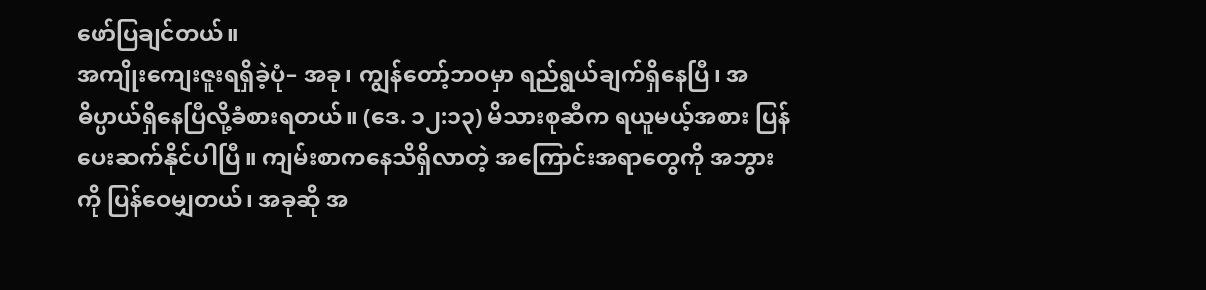ဖော်ပြချင်တယ်။
အကျိုးကျေးဇူးရရှိခဲ့ပုံ– အခု၊ ကျွန်တော့်ဘဝမှာ ရည်ရွယ်ချက်ရှိနေပြီ၊ အဓိပ္ပာယ်ရှိနေပြီလို့ခံစားရတယ်။ (ဒေ. ၁၂:၁၃) မိသားစုဆီက ရယူမယ့်အစား ပြန်ပေးဆက်နိုင်ပါပြီ။ ကျမ်းစာကနေသိရှိလာတဲ့ အကြောင်းအရာတွေကို အဘွားကို ပြန်ဝေမျှတယ်၊ အခုဆို အ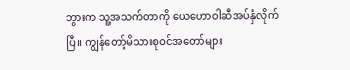ဘွားက သူ့အသက်တာကို ယေဟောဝါဆီအပ်နှံလိုက်ပြီ။ ကျွန်တော့်မိသားစုဝင်အတော်များ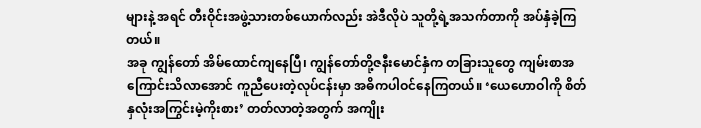များနဲ့ အရင် တီးဝိုင်းအဖွဲ့သားတစ်ယောက်လည်း အဲဒီလိုပဲ သူတို့ရဲ့အသက်တာကို အပ်နှံခဲ့ကြတယ်။
အခု ကျွန်တော် အိမ်ထောင်ကျနေပြီ၊ ကျွန်တော်တို့ဇနီးမောင်နှံက တခြားသူတွေ ကျမ်းစာအကြောင်းသိလာအောင် ကူညီပေးတဲ့လုပ်ငန်းမှာ အဓိကပါဝင်နေကြတယ်။ ‘ယေဟောဝါကို စိတ်နှလုံးအကြွင်းမဲ့ကိုးစား’ တတ်လာတဲ့အတွက် အကျိုး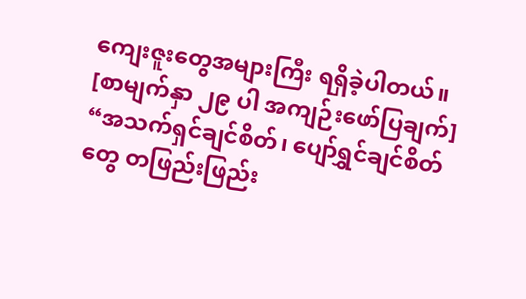ကျေးဇူးတွေအများကြီး ရရှိခဲ့ပါတယ်။
[စာမျက်နှာ ၂၉ ပါ အကျဉ်းဖော်ပြချက်]
“အသက်ရှင်ချင်စိတ်၊ ပျော်ရွှင်ချင်စိတ်တွေ တဖြည်းဖြည်း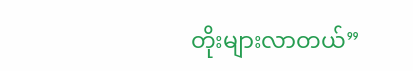တိုးများလာတယ်”